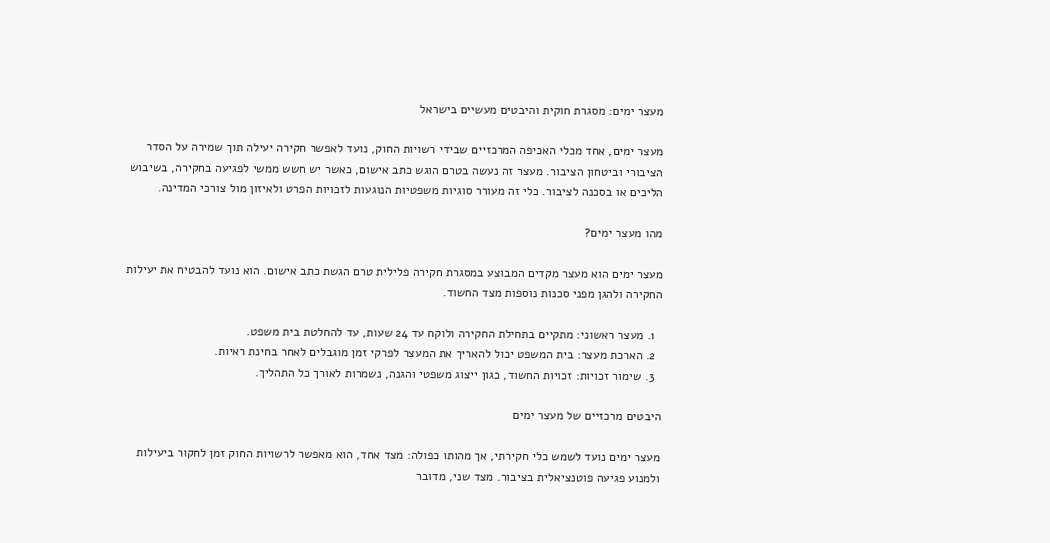מעצר ימים: מסגרת חוקית והיבטים מעשיים בישראל

מעצר ימים, אחד מכלי האכיפה המרכזיים שבידי רשויות החוק, נועד לאפשר חקירה יעילה תוך שמירה על הסדר הציבורי וביטחון הציבור. מעצר זה נעשה בטרם הוגש כתב אישום, כאשר יש חשש ממשי לפגיעה בחקירה, בשיבוש הליכים או בסכנה לציבור. כלי זה מעורר סוגיות משפטיות הנוגעות לזכויות הפרט ולאיזון מול צורכי המדינה.

מהו מעצר ימים?

מעצר ימים הוא מעצר מקדים המבוצע במסגרת חקירה פלילית טרם הגשת כתב אישום. הוא נועד להבטיח את יעילות החקירה ולהגן מפני סכנות נוספות מצד החשוד.

  1. מעצר ראשוני: מתקיים בתחילת החקירה ולוקח עד 24 שעות, עד להחלטת בית משפט.
  2. הארכת מעצר: בית המשפט יכול להאריך את המעצר לפרקי זמן מוגבלים לאחר בחינת ראיות.
  3. שימור זכויות: זכויות החשוד, כגון ייצוג משפטי והגנה, נשמרות לאורך כל התהליך.

היבטים מרכזיים של מעצר ימים

מעצר ימים נועד לשמש כלי חקירתי, אך מהותו כפולה: מצד אחד, הוא מאפשר לרשויות החוק זמן לחקור ביעילות ולמנוע פגיעה פוטנציאלית בציבור. מצד שני, מדובר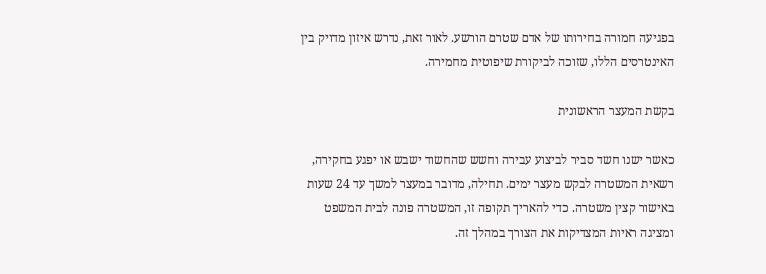בפגיעה חמורה בחירותו של אדם שטרם הורשע. לאור זאת, נדרש איזון מדויק בין האינטרסים הללו, שזוכה לביקורת שיפוטית מחמירה.

בקשת המעצר הראשונית

כאשר ישנו חשד סביר לביצוע עבירה וחשש שהחשוד ישבש או יפגע בחקירה, רשאית המשטרה לבקש מעצר ימים. תחילה, מדובר במעצר למשך עד 24 שעות באישור קצין משטרה. כדי להאריך תקופה זו, המשטרה פונה לבית המשפט ומציגה ראיות המצדיקות את הצורך במהלך זה.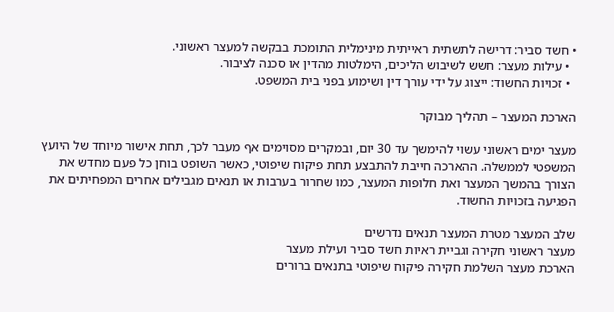• חשד סביר: דרישה לתשתית ראייתית מינימלית התומכת בבקשה למעצר ראשוני.
  • עילות מעצר: חשש לשיבוש הליכים, הימלטות מהדין או סכנה לציבור.
  • זכויות החשוד: ייצוג על ידי עורך דין ושימוע בפני בית המשפט.

הארכת המעצר – תהליך מבוקר

מעצר ימים ראשוני עשוי להימשך עד 30 יום, ובמקרים מסוימים אף מעבר לכך, תחת אישור מיוחד של היועץ המשפטי לממשלה. ההארכה חייבת להתבצע תחת פיקוח שיפוטי, כאשר השופט בוחן כל פעם מחדש את הצורך בהמשך המעצר ואת חלופות המעצר, כמו שחרור בערבות או תנאים מגבילים אחרים המפחיתים את הפגיעה בזכויות החשוד.

שלב המעצר מטרת המעצר תנאים נדרשים
מעצר ראשוני חקירה וגביית ראיות חשד סביר ועילת מעצר
הארכת מעצר השלמת חקירה פיקוח שיפוטי בתנאים ברורים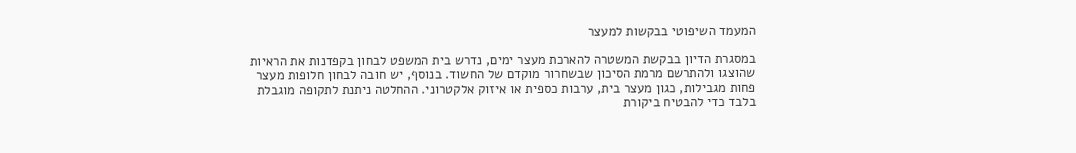המעמד השיפוטי בבקשות למעצר

במסגרת הדיון בבקשת המשטרה להארכת מעצר ימים, נדרש בית המשפט לבחון בקפדנות את הראיות שהוצגו ולהתרשם מרמת הסיכון שבשחרור מוקדם של החשוד. בנוסף, יש חובה לבחון חלופות מעצר פחות מגבילות, כגון מעצר בית, ערבות כספית או איזוק אלקטרוני. ההחלטה ניתנת לתקופה מוגבלת בלבד כדי להבטיח ביקורת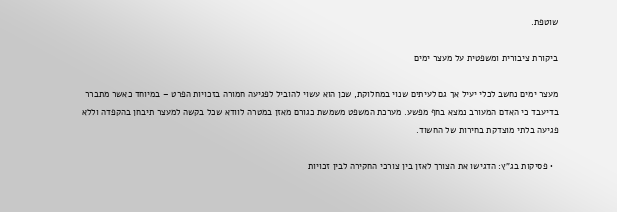שוטפת.

ביקורת ציבורית ומשפטית על מעצר ימים

מעצר ימים נחשב לכלי יעיל אך גם לעיתים שנוי במחלוקת, שכן הוא עשוי להוביל לפגיעה חמורה בזכויות הפרט – במיוחד כאשר מתברר בדיעבד כי האדם המעורב נמצא בחף מפשע. מערכת המשפט משמשת כגורם מאזן במטרה לוודא שכל בקשה למעצר תיבחן בהקפדה וללא פגיעה בלתי מוצדקת בחירות של החשוד.

  • פסיקות בג"ץ: הדגישו את הצורך לאזן בין צורכי החקירה לבין זכויות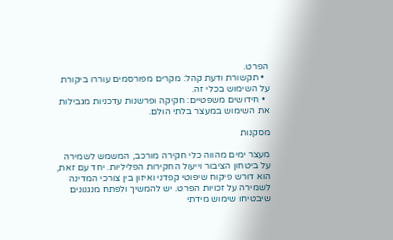הפרט.
  • תקשורת ודעת קהל: מקרים מפורסמים עוררו ביקורת על השימוש בכלי זה.
  • חידושים משפטיים: חקיקה ופרשנות עדכניות מגבילות את השימוש במעצר בלתי הולם.

מסקנות

מעצר ימים מהווה כלי חקירה מורכב, המשמש לשמירה על ביטחון הציבור וייעול החקירות הפליליות. יחד עם זאת, הוא דורש פיקוח שיפוטי קפדני ואיזון בין צורכי המדינה לשמירה על זכויות הפרט. יש להמשיך ולפתח מנגנונים שיבטיחו שימוש מידתי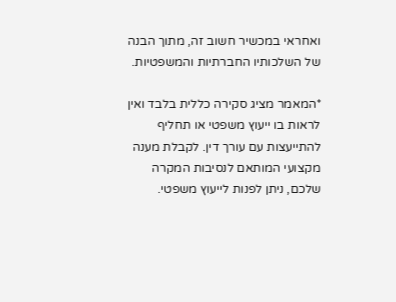ואחראי במכשיר חשוב זה, מתוך הבנה של השלכותיו החברתיות והמשפטיות.

*המאמר מציג סקירה כללית בלבד ואין לראות בו ייעוץ משפטי או תחליף להתייעצות עם עורך דין. לקבלת מענה מקצועי המותאם לנסיבות המקרה שלכם, ניתן לפנות לייעוץ משפטי.